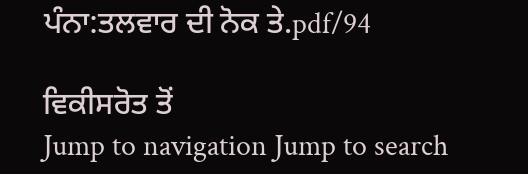ਪੰਨਾ:ਤਲਵਾਰ ਦੀ ਨੋਕ ਤੇ.pdf/94

ਵਿਕੀਸਰੋਤ ਤੋਂ
Jump to navigation Jump to search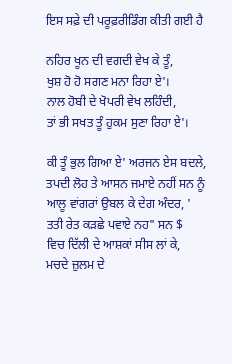ਇਸ ਸਫ਼ੇ ਦੀ ਪਰੂਫ਼ਰੀਡਿੰਗ ਕੀਤੀ ਗਈ ਹੈ

ਨਹਿਰ ਖੂਨ ਦੀ ਵਗਦੀ ਵੇਖ ਕੇ ਤੂੰ,
ਖੁਸ਼ ਹੋ ਹੋ ਸਗਣ ਮਨਾ ਰਿਹਾ ਏ'।
ਨਾਲ ਹੋਬੀ ਦੇ ਖੋਪਰੀ ਵੇਖ ਲਹਿੰਦੀ,
ਤਾਂ ਭੀ ਸਖਤ ਤੂੰ ਹੁਕਮ ਸੁਣਾ ਰਿਹਾ ਏ'।

ਕੀ ਤੂੰ ਭੁਲ ਗਿਆ ਏ' ਅਰਜਨ ਏਸ ਬਦਲੇ,
ਤਪਦੀ ਲੋਹ ਤੇ ਆਸਨ ਜਮਾਏ ਨਹੀਂ ਸਨ ਨੂੰ
ਆਲੂ ਵਾਂਗਰਾਂ ਉਬਲ ਕੇ ਦੇਗ ਅੰਦਰ, '
ਤਤੀ ਰੇਤ ਕੜਛੇ ਪਵਾਏ ਨਹ" ਸਨ $
ਵਿਚ ਦਿੱਲੀ ਦੇ ਆਸ਼ਕਾਂ ਸੀਸ ਲਾਂ ਕੇ,
ਮਚਦੇ ਜ਼ੁਲਮ ਦੇ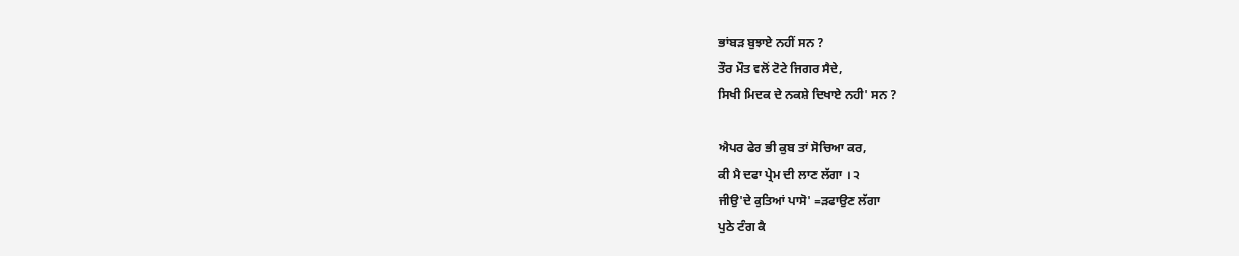ਭਾਂਬੜ ਬੁਝਾਏ ਨਹੀਂ ਸਨ ?
ਤੌਰ ਮੌਤ ਵਲੋਂ ਟੋਟੇ ਜਿਗਰ ਸੈਦੇ,
ਸਿਖੀ ਮਿਦਕ ਦੇ ਨਕਸ਼ੇ ਦਿਖਾਏ ਨਹੀ' ਸਨ ?

ਐਪਰ ਫੇਰ ਭੀ ਕੁਬ ਤਾਂ ਸੋਚਿਆ ਕਰ,
ਕੀ ਮੈ ਦਫਾ ਪ੍ਰੇਮ ਦੀ ਲਾਣ ਲੱਗਾ । ੨
ਜੀਉ'ਦੇ ਕੁਤਿਆਂ ਪਾਸੋ' =ੜਫਾਉਣ ਲੱਗਾ
ਪੁਠੇ ਟੰਗ ਕੈ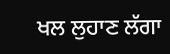ਖਲ ਲੁਹਾਣ ਲੱਗਾ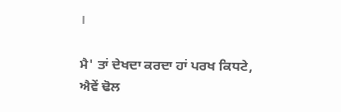।

ਮੈ' ਤਾਂ ਦੇਖਦਾ ਕਰਦਾ ਹਾਂ ਪਰਖ ਕਿਧਟੇ,
ਐਵੇਂ ਢੋਲ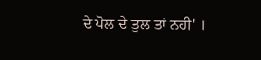ਦੇ ਪੋਲ ਦੇ ਤੁਲ ਤਾਂ ਨਹੀ' ।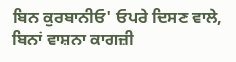ਬਿਨ ਕੁਰਬਾਨੀਓ' ਓਪਰੇ ਦਿਸਣ ਵਾਲੇ,
ਬਿਨਾਂ ਵਾਸ਼ਨਾ ਕਾਗਜ਼ੀ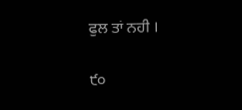ਫੁਲ ਤਾਂ ਨਹੀ ।

੯੦